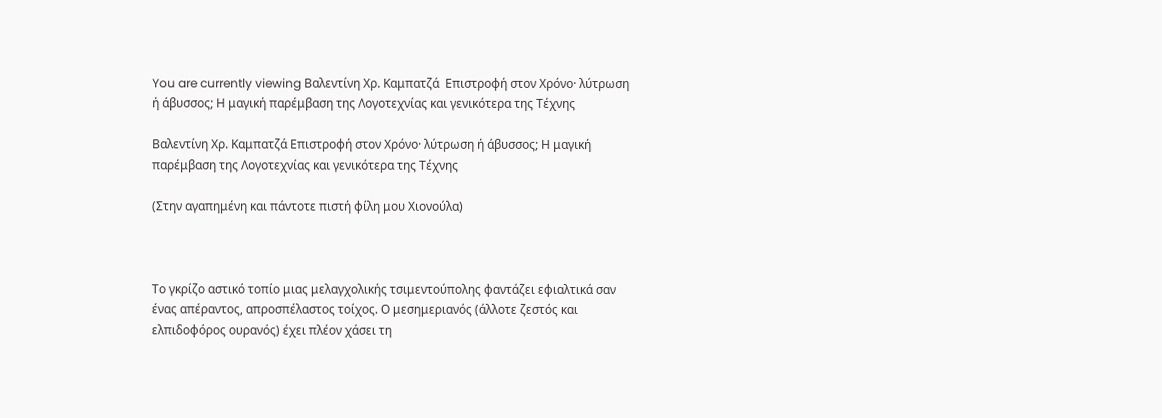You are currently viewing Βαλεντίνη Χρ. Καμπατζά  Επιστροφή στον Χρόνο· λύτρωση ή άβυσσος; Η μαγική παρέμβαση της Λογοτεχνίας και γενικότερα της Τέχνης

Βαλεντίνη Χρ. Καμπατζά Επιστροφή στον Χρόνο· λύτρωση ή άβυσσος; Η μαγική παρέμβαση της Λογοτεχνίας και γενικότερα της Τέχνης

(Στην αγαπημένη και πάντοτε πιστή φίλη μου Χιονούλα)



Το γκρίζο αστικό τοπίο μιας μελαγχολικής τσιμεντούπολης φαντάζει εφιαλτικά σαν ένας απέραντος, απροσπέλαστος τοίχος. Ο μεσημεριανός (άλλοτε ζεστός και ελπιδοφόρος ουρανός) έχει πλέον χάσει τη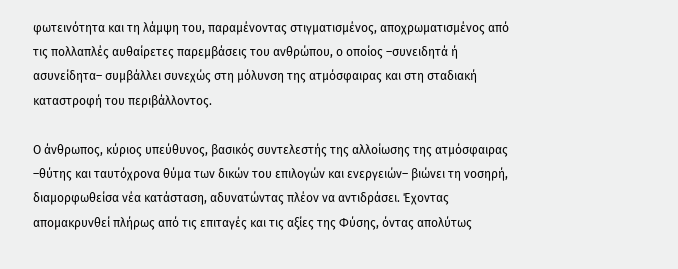φωτεινότητα και τη λάμψη του, παραμένοντας στιγματισμένος, αποχρωματισμένος από τις πολλαπλές αυθαίρετες παρεμβάσεις του ανθρώπου, ο οποίος –συνειδητά ή ασυνείδητα– συμβάλλει συνεχώς στη μόλυνση της ατμόσφαιρας και στη σταδιακή καταστροφή του περιβάλλοντος.

Ο άνθρωπος, κύριος υπεύθυνος, βασικός συντελεστής της αλλοίωσης της ατμόσφαιρας –θύτης και ταυτόχρονα θύμα των δικών του επιλογών και ενεργειών– βιώνει τη νοσηρή, διαμορφωθείσα νέα κατάσταση, αδυνατώντας πλέον να αντιδράσει. Έχοντας απομακρυνθεί πλήρως από τις επιταγές και τις αξίες της Φύσης, όντας απολύτως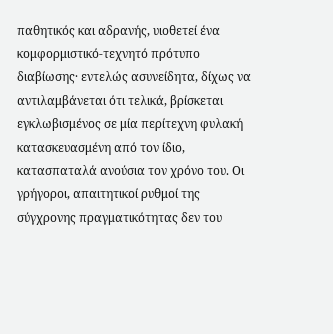παθητικός και αδρανής, υιοθετεί ένα κομφορμιστικό-τεχνητό πρότυπο διαβίωσης· εντελώς ασυνείδητα, δίχως να αντιλαμβάνεται ότι τελικά, βρίσκεται εγκλωβισμένος σε μία περίτεχνη φυλακή κατασκευασμένη από τον ίδιο, κατασπαταλά ανούσια τον χρόνο του. Οι γρήγοροι, απαιτητικοί ρυθμοί της σύγχρονης πραγματικότητας δεν του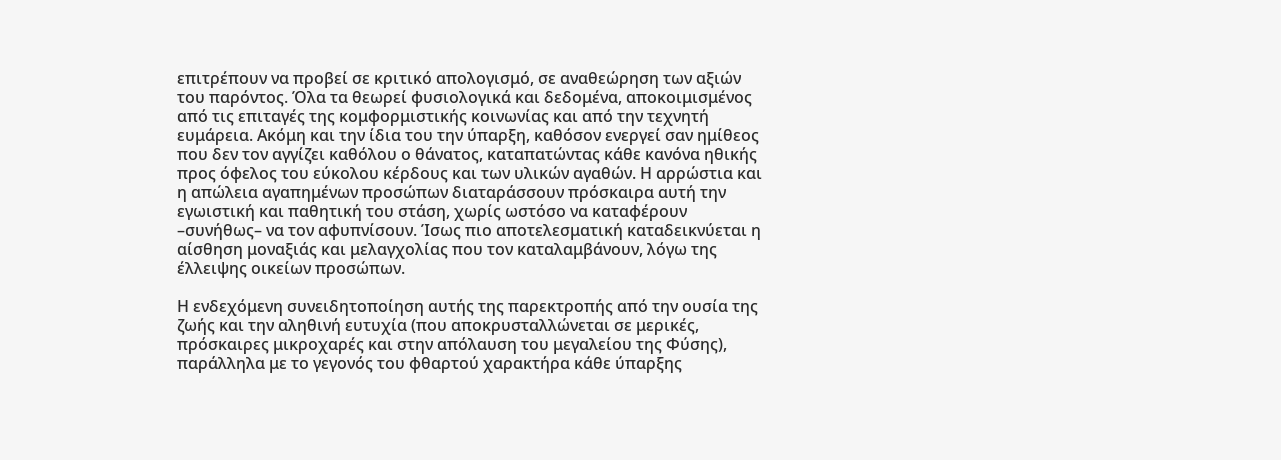επιτρέπουν να προβεί σε κριτικό απολογισμό, σε αναθεώρηση των αξιών του παρόντος. Όλα τα θεωρεί φυσιολογικά και δεδομένα, αποκοιμισμένος από τις επιταγές της κομφορμιστικής κοινωνίας και από την τεχνητή ευμάρεια. Ακόμη και την ίδια του την ύπαρξη, καθόσον ενεργεί σαν ημίθεος που δεν τον αγγίζει καθόλου ο θάνατος, καταπατώντας κάθε κανόνα ηθικής προς όφελος του εύκολου κέρδους και των υλικών αγαθών. Η αρρώστια και η απώλεια αγαπημένων προσώπων διαταράσσουν πρόσκαιρα αυτή την εγωιστική και παθητική του στάση, χωρίς ωστόσο να καταφέρουν –συνήθως– να τον αφυπνίσουν. Ίσως πιο αποτελεσματική καταδεικνύεται η αίσθηση μοναξιάς και μελαγχολίας που τον καταλαμβάνουν, λόγω της έλλειψης οικείων προσώπων.

Η ενδεχόμενη συνειδητοποίηση αυτής της παρεκτροπής από την ουσία της ζωής και την αληθινή ευτυχία (που αποκρυσταλλώνεται σε μερικές, πρόσκαιρες μικροχαρές και στην απόλαυση του μεγαλείου της Φύσης), παράλληλα με το γεγονός του φθαρτού χαρακτήρα κάθε ύπαρξης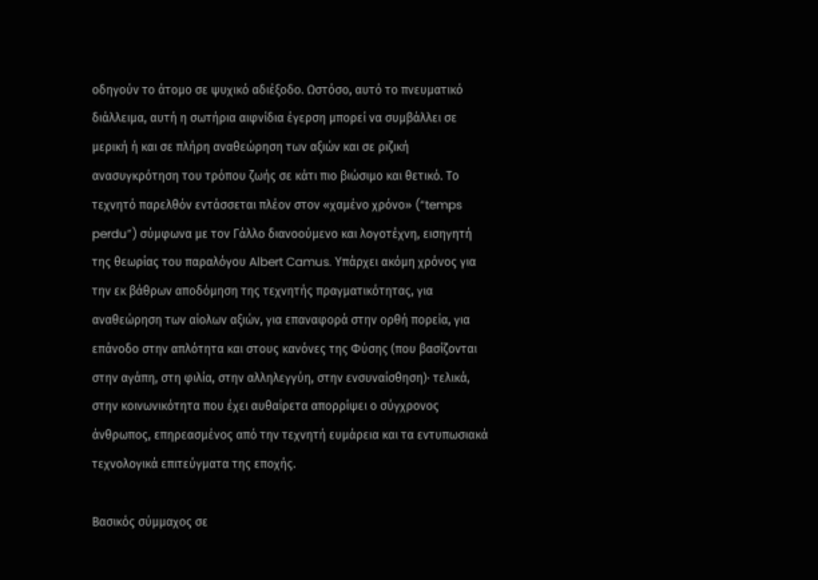οδηγούν το άτομο σε ψυχικό αδιέξοδο. Ωστόσο, αυτό το πνευματικό διάλλειμα, αυτή η σωτήρια αιφνίδια έγερση μπορεί να συμβάλλει σε μερική ή και σε πλήρη αναθεώρηση των αξιών και σε ριζική ανασυγκρότηση του τρόπου ζωής σε κάτι πιο βιώσιμο και θετικό. Το τεχνητό παρελθόν εντάσσεται πλέον στον «χαμένο χρόνο» (“temps perdu”) σύμφωνα με τον Γάλλο διανοούμενο και λογοτέχνη, εισηγητή της θεωρίας του παραλόγου Albert Camus. Υπάρχει ακόμη χρόνος για την εκ βάθρων αποδόμηση της τεχνητής πραγματικότητας, για αναθεώρηση των αίολων αξιών, για επαναφορά στην ορθή πορεία, για επάνοδο στην απλότητα και στους κανόνες της Φύσης (που βασίζονται στην αγάπη, στη φιλία, στην αλληλεγγύη, στην ενσυναίσθηση)· τελικά, στην κοινωνικότητα που έχει αυθαίρετα απορρίψει ο σύγχρονος άνθρωπος, επηρεασμένος από την τεχνητή ευμάρεια και τα εντυπωσιακά τεχνολογικά επιτεύγματα της εποχής.

Βασικός σύμμαχος σε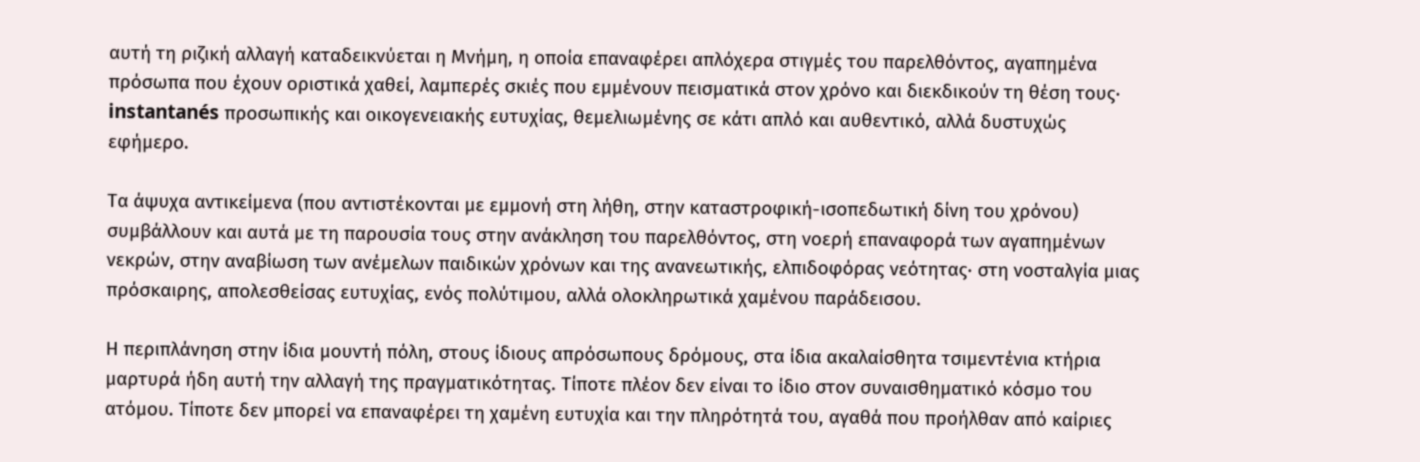αυτή τη ριζική αλλαγή καταδεικνύεται η Μνήμη, η οποία επαναφέρει απλόχερα στιγμές του παρελθόντος, αγαπημένα πρόσωπα που έχουν οριστικά χαθεί, λαμπερές σκιές που εμμένουν πεισματικά στον χρόνο και διεκδικούν τη θέση τους· instantanés προσωπικής και οικογενειακής ευτυχίας, θεμελιωμένης σε κάτι απλό και αυθεντικό, αλλά δυστυχώς εφήμερο.

Τα άψυχα αντικείμενα (που αντιστέκονται με εμμονή στη λήθη, στην καταστροφική-ισοπεδωτική δίνη του χρόνου) συμβάλλουν και αυτά με τη παρουσία τους στην ανάκληση του παρελθόντος, στη νοερή επαναφορά των αγαπημένων νεκρών, στην αναβίωση των ανέμελων παιδικών χρόνων και της ανανεωτικής, ελπιδοφόρας νεότητας· στη νοσταλγία μιας πρόσκαιρης, απολεσθείσας ευτυχίας, ενός πολύτιμου, αλλά ολοκληρωτικά χαμένου παράδεισου.

Η περιπλάνηση στην ίδια μουντή πόλη, στους ίδιους απρόσωπους δρόμους, στα ίδια ακαλαίσθητα τσιμεντένια κτήρια μαρτυρά ήδη αυτή την αλλαγή της πραγματικότητας. Τίποτε πλέον δεν είναι το ίδιο στον συναισθηματικό κόσμο του ατόμου. Τίποτε δεν μπορεί να επαναφέρει τη χαμένη ευτυχία και την πληρότητά του, αγαθά που προήλθαν από καίριες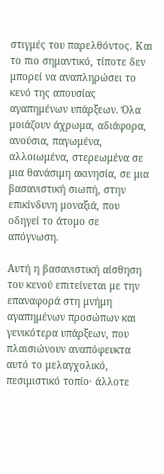στιγμές του παρελθόντος. Και το πιο σημαντικό, τίποτε δεν μπορεί να αναπληρώσει το κενό της απουσίας αγαπημένων υπάρξεων. Όλα μοιάζουν άχρωμα, αδιάφορα, ανούσια, παγωμένα, αλλοιωμένα, στερεωμένα σε μια θανάσιμη ακινησία, σε μια βασανιστική σιωπή, στην επικίνδυνη μοναξιά, που οδηγεί το άτομο σε απόγνωση.

Αυτή η βασανιστική αίσθηση του κενού επιτείνεται με την επαναφορά στη μνήμη αγαπημένων προσώπων και γενικότερα υπάρξεων, που πλαισιώνουν αναπόφευκτα αυτό το μελαγχολικό, πεσιμιστικό τοπίο· άλλοτε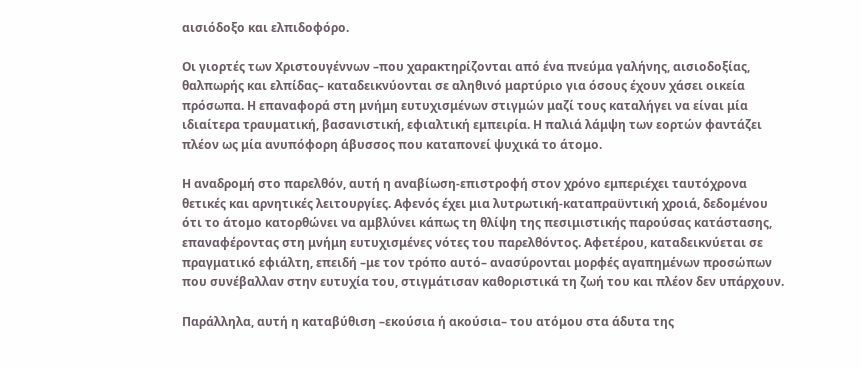αισιόδοξο και ελπιδοφόρο.

Οι γιορτές των Χριστουγέννων –που χαρακτηρίζονται από ένα πνεύμα γαλήνης, αισιοδοξίας, θαλπωρής και ελπίδας– καταδεικνύονται σε αληθινό μαρτύριο για όσους έχουν χάσει οικεία πρόσωπα. Η επαναφορά στη μνήμη ευτυχισμένων στιγμών μαζί τους καταλήγει να είναι μία ιδιαίτερα τραυματική, βασανιστική, εφιαλτική εμπειρία. Η παλιά λάμψη των εορτών φαντάζει πλέον ως μία ανυπόφορη άβυσσος που καταπονεί ψυχικά το άτομο.

Η αναδρομή στο παρελθόν, αυτή η αναβίωση-επιστροφή στον χρόνο εμπεριέχει ταυτόχρονα θετικές και αρνητικές λειτουργίες. Αφενός έχει μια λυτρωτική-καταπραϋντική χροιά, δεδομένου ότι το άτομο κατορθώνει να αμβλύνει κάπως τη θλίψη της πεσιμιστικής παρούσας κατάστασης, επαναφέροντας στη μνήμη ευτυχισμένες νότες του παρελθόντος. Αφετέρου, καταδεικνύεται σε πραγματικό εφιάλτη, επειδή –με τον τρόπο αυτό– ανασύρονται μορφές αγαπημένων προσώπων που συνέβαλλαν στην ευτυχία του, στιγμάτισαν καθοριστικά τη ζωή του και πλέον δεν υπάρχουν.

Παράλληλα, αυτή η καταβύθιση –εκούσια ή ακούσια– του ατόμου στα άδυτα της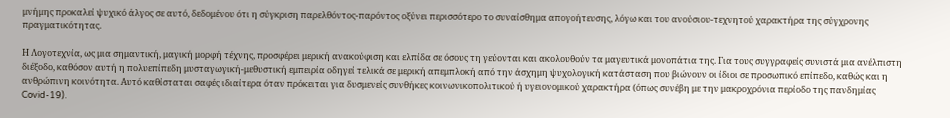μνήμης προκαλεί ψυχικό άλγος σε αυτό, δεδομένου ότι η σύγκριση παρελθόντος-παρόντος οξύνει περισσότερο το συναίσθημα απογοήτευσης, λόγω και του ανούσιου-τεχνητού χαρακτήρα της σύγχρονης πραγματικότητας.

Η Λογοτεχνία, ως μια σημαντική, μαγική μορφή τέχνης, προσφέρει μερική ανακούφιση και ελπίδα σε όσους τη γεύονται και ακολουθούν τα μαγευτικά μονοπάτια της. Για τους συγγραφείς συνιστά μια ανέλπιστη διέξοδο, καθόσον αυτή η πολυεπίπεδη μυσταγωγική-μεθυστική εμπειρία οδηγεί τελικά σε μερική απεμπλοκή από την άσχημη ψυχολογική κατάσταση που βιώνουν οι ίδιοι σε προσωπικό επίπεδο, καθώς και η ανθρώπινη κοινότητα. Αυτό καθίσταται σαφές ιδιαίτερα όταν πρόκειται για δυσμενείς συνθήκες κοινωνικοπολιτικού ή υγειονομικού χαρακτήρα (όπως συνέβη με την μακροχρόνια περίοδο της πανδημίας Covid-19).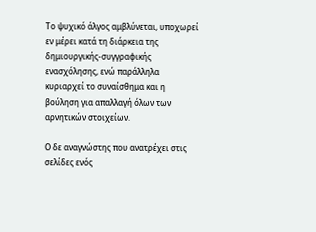Το ψυχικό άλγος αμβλύνεται, υποχωρεί εν μέρει κατά τη διάρκεια της δημιουργικής-συγγραφικής ενασχόλησης, ενώ παράλληλα κυριαρχεί το συναίσθημα και η βούληση για απαλλαγή όλων των αρνητικών στοιχείων.

Ο δε αναγνώστης που ανατρέχει στις σελίδες ενός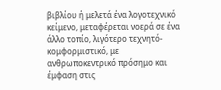βιβλίου ή μελετά ένα λογοτεχνικό κείμενο, μεταφέρεται νοερά σε ένα άλλο τοπίο, λιγότερο τεχνητό-κομφορμιστικό, με ανθρωποκεντρικό πρόσημο και έμφαση στις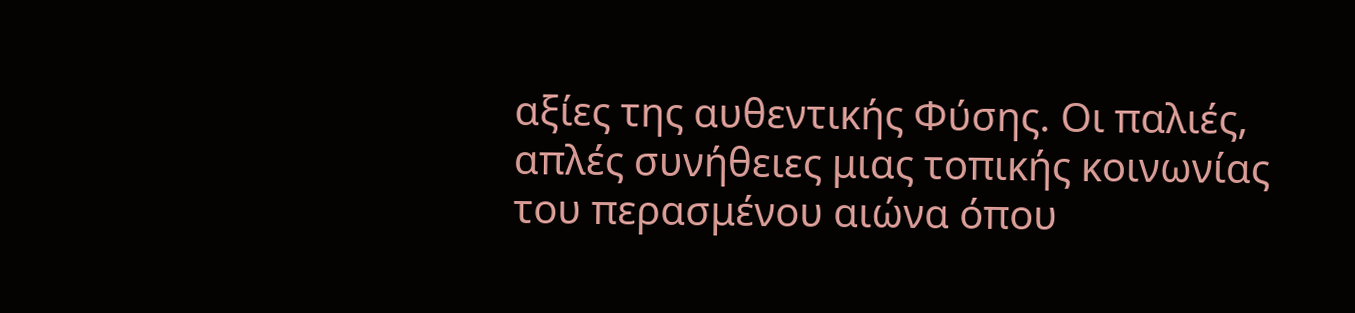αξίες της αυθεντικής Φύσης. Οι παλιές, απλές συνήθειες μιας τοπικής κοινωνίας του περασμένου αιώνα όπου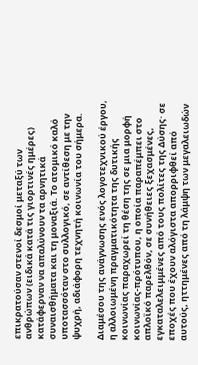επικρατούσαν στενοί δεσμοί μεταξύ των ανθρώπων (ειδικά κατά τις γιορτινές ημέρες) κατάφερναν να απαλύνουν τα αρνητικά συναισθήματα και τη μοναξιά. Το ατομικό καλό υποτασσόταν στο συλλογικό, σε αντίθεση με την ψυχρή, αδιάφορη τεχνητή κοινωνία του σήμερα.

Διαμέσου της ανάγνωσης ενός λογοτεχνικού έργου, η αλλοιωμένη πραγματικότητα της δυτικής κοινωνίας παραχωρεί τη θέση της σε μια μορφή κοινωνίας-πρότυπου, η οποία παραπέμπει στο απλοϊκό παρελθόν, σε συνήθειες ξεχασμένες, εγκαταλελειμμένες από τους πολίτες της Δύσης· σε εποχές που έχουν αλόγιστα απορριφθεί από αυτούς, ηττημένες από τη λάμψη των μεγαλειωδών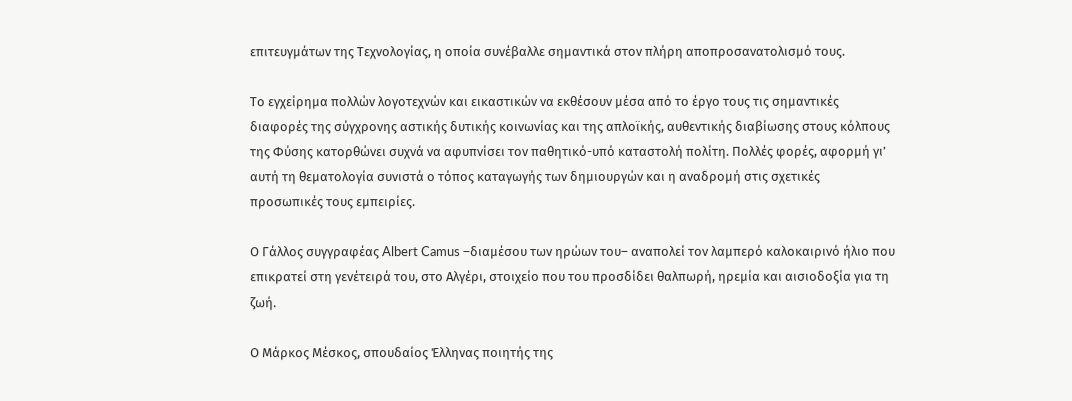επιτευγμάτων της Τεχνολογίας, η οποία συνέβαλλε σημαντικά στον πλήρη αποπροσανατολισμό τους.

Το εγχείρημα πολλών λογοτεχνών και εικαστικών να εκθέσουν μέσα από το έργο τους τις σημαντικές διαφορές της σύγχρονης αστικής δυτικής κοινωνίας και της απλοϊκής, αυθεντικής διαβίωσης στους κόλπους της Φύσης κατορθώνει συχνά να αφυπνίσει τον παθητικό-υπό καταστολή πολίτη. Πολλές φορές, αφορμή γι’ αυτή τη θεματολογία συνιστά ο τόπος καταγωγής των δημιουργών και η αναδρομή στις σχετικές προσωπικές τους εμπειρίες.

Ο Γάλλος συγγραφέας Albert Camus –διαμέσου των ηρώων του– αναπολεί τον λαμπερό καλοκαιρινό ήλιο που επικρατεί στη γενέτειρά του, στο Αλγέρι, στοιχείο που του προσδίδει θαλπωρή, ηρεμία και αισιοδοξία για τη ζωή.

Ο Μάρκος Μέσκος, σπουδαίος Έλληνας ποιητής της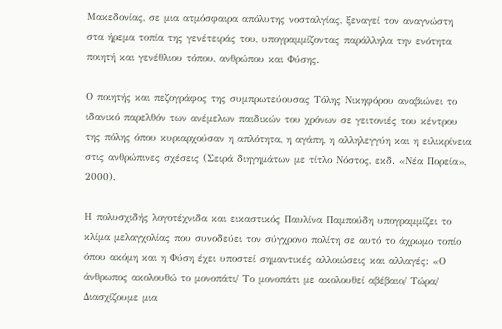Μακεδονίας, σε μια ατμόσφαιρα απόλυτης νοσταλγίας, ξεναγεί τον αναγνώστη στα ήρεμα τοπία της γενέτειράς του, υπογραμμίζοντας παράλληλα την ενότητα ποιητή και γενέθλιου τόπου, ανθρώπου και Φύσης.

Ο ποιητής και πεζογράφος της συμπρωτεύουσας Τόλης Νικηφόρου αναβιώνει το ιδανικό παρελθόν των ανέμελων παιδικών του χρόνων σε γειτονιές του κέντρου της πόλης όπου κυριαρχούσαν η απλότητα, η αγάπη, η αλληλεγγύη και η ειλικρίνεια στις ανθρώπινες σχέσεις (Σειρά διηγημάτων με τίτλο Νόστος, εκδ. «Νέα Πορεία», 2000).

Η πολυσχιδής λογοτέχνιδα και εικαστικός Παυλίνα Παμπούδη υπογραμμίζει το κλίμα μελαγχολίας που συνοδεύει τον σύγχρονο πολίτη σε αυτό το άχρωμο τοπίο όπου ακόμη και η Φύση έχει υποστεί σημαντικές αλλοιώσεις και αλλαγές: «Ο άνθρωπος ακολουθώ το μονοπάτι/ Το μονοπάτι με ακολουθεί αβέβαιο/ Τώρα/ Διασχίζουμε μια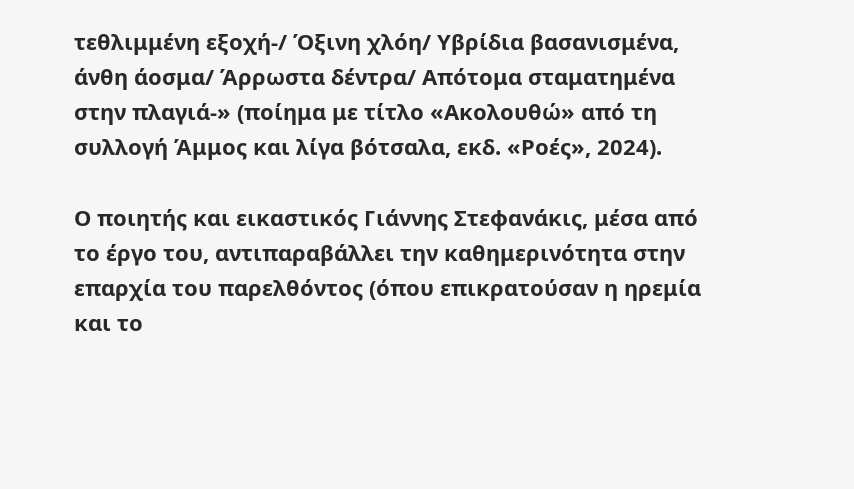τεθλιμμένη εξοχή-/ Όξινη χλόη/ Υβρίδια βασανισμένα, άνθη άοσμα/ Άρρωστα δέντρα/ Απότομα σταματημένα στην πλαγιά-» (ποίημα με τίτλο «Ακολουθώ» από τη συλλογή Άμμος και λίγα βότσαλα, εκδ. «Ροές», 2024).

Ο ποιητής και εικαστικός Γιάννης Στεφανάκις, μέσα από το έργο του, αντιπαραβάλλει την καθημερινότητα στην επαρχία του παρελθόντος (όπου επικρατούσαν η ηρεμία και το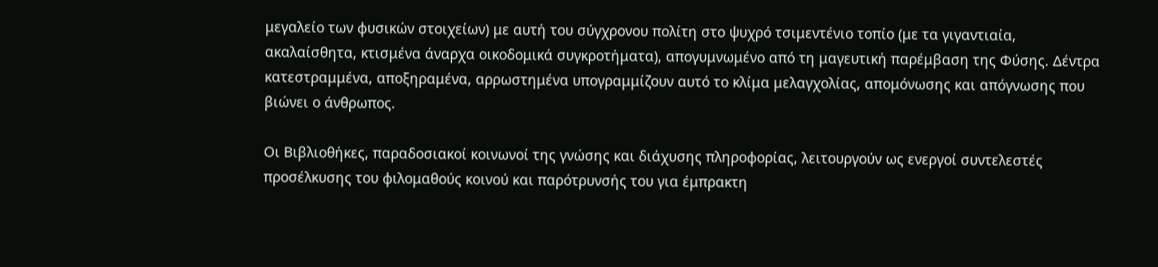μεγαλείο των φυσικών στοιχείων) με αυτή του σύγχρονου πολίτη στο ψυχρό τσιμεντένιο τοπίο (με τα γιγαντιαία, ακαλαίσθητα, κτισμένα άναρχα οικοδομικά συγκροτήματα), απογυμνωμένο από τη μαγευτική παρέμβαση της Φύσης. Δέντρα κατεστραμμένα, αποξηραμένα, αρρωστημένα υπογραμμίζουν αυτό το κλίμα μελαγχολίας, απομόνωσης και απόγνωσης που βιώνει ο άνθρωπος.

Οι Βιβλιοθήκες, παραδοσιακοί κοινωνοί της γνώσης και διάχυσης πληροφορίας, λειτουργούν ως ενεργοί συντελεστές προσέλκυσης του φιλομαθούς κοινού και παρότρυνσής του για έμπρακτη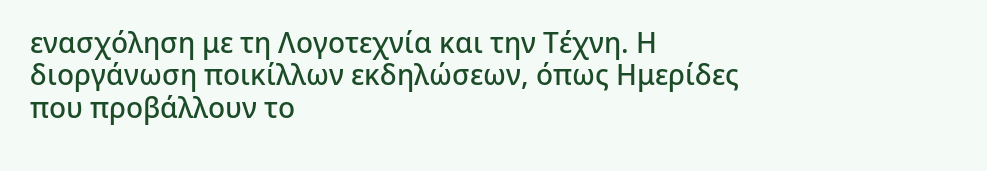ενασχόληση με τη Λογοτεχνία και την Τέχνη. Η διοργάνωση ποικίλλων εκδηλώσεων, όπως Ημερίδες που προβάλλουν το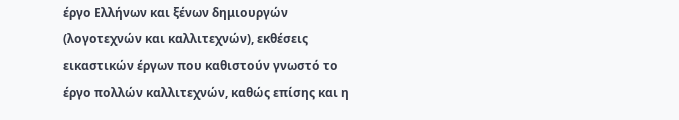έργο Ελλήνων και ξένων δημιουργών (λογοτεχνών και καλλιτεχνών), εκθέσεις εικαστικών έργων που καθιστούν γνωστό το έργο πολλών καλλιτεχνών, καθώς επίσης και η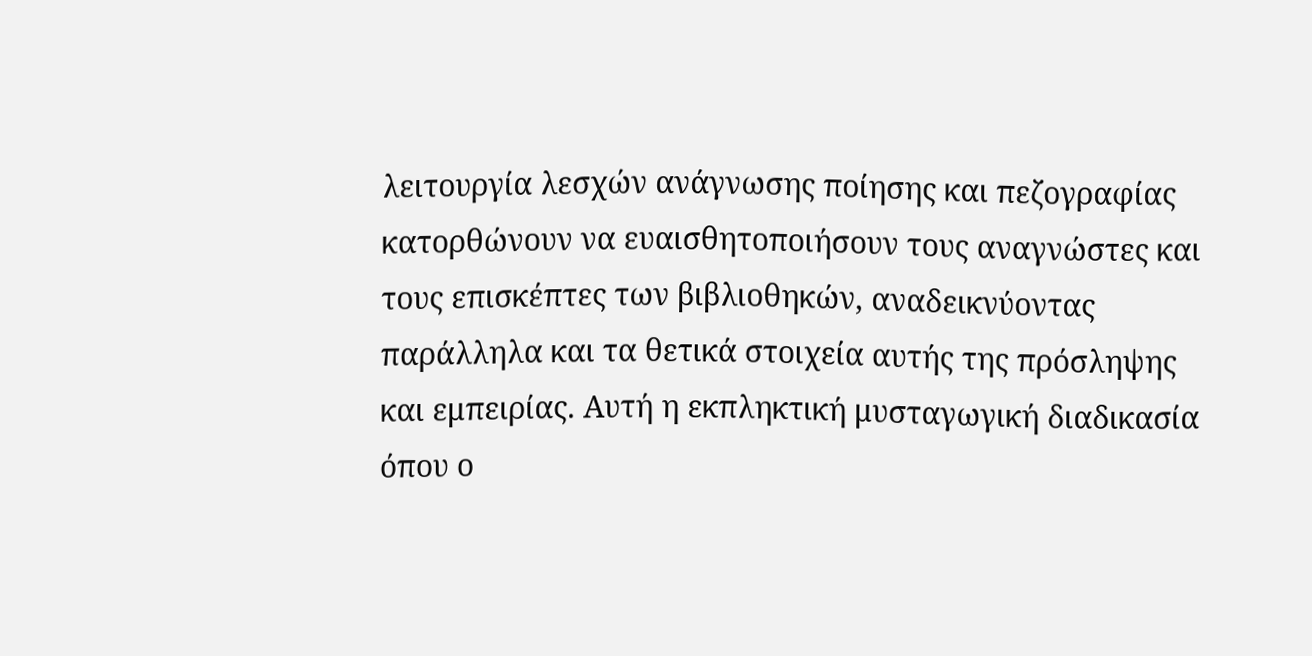λειτουργία λεσχών ανάγνωσης ποίησης και πεζογραφίας κατορθώνουν να ευαισθητοποιήσουν τους αναγνώστες και τους επισκέπτες των βιβλιοθηκών, αναδεικνύοντας παράλληλα και τα θετικά στοιχεία αυτής της πρόσληψης και εμπειρίας. Αυτή η εκπληκτική μυσταγωγική διαδικασία όπου ο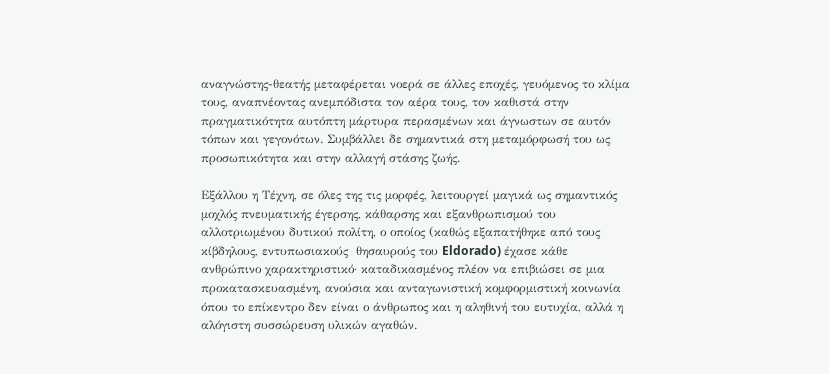αναγνώστης-θεατής μεταφέρεται νοερά σε άλλες εποχές, γευόμενος το κλίμα τους, αναπνέοντας ανεμπόδιστα τον αέρα τους, τον καθιστά στην πραγματικότητα αυτόπτη μάρτυρα περασμένων και άγνωστων σε αυτόν τόπων και γεγονότων. Συμβάλλει δε σημαντικά στη μεταμόρφωσή του ως προσωπικότητα και στην αλλαγή στάσης ζωής.

Εξάλλου η Τέχνη, σε όλες της τις μορφές, λειτουργεί μαγικά ως σημαντικός μοχλός πνευματικής έγερσης, κάθαρσης και εξανθρωπισμού του αλλοτριωμένου δυτικού πολίτη, ο οποίος (καθώς εξαπατήθηκε από τους κίβδηλους, εντυπωσιακούς  θησαυρούς του Eldorado) έχασε κάθε ανθρώπινο χαρακτηριστικό· καταδικασμένος πλέον να επιβιώσει σε μια προκατασκευασμένη, ανούσια και ανταγωνιστική κομφορμιστική κοινωνία όπου το επίκεντρο δεν είναι ο άνθρωπος και η αληθινή του ευτυχία, αλλά η αλόγιστη συσσώρευση υλικών αγαθών.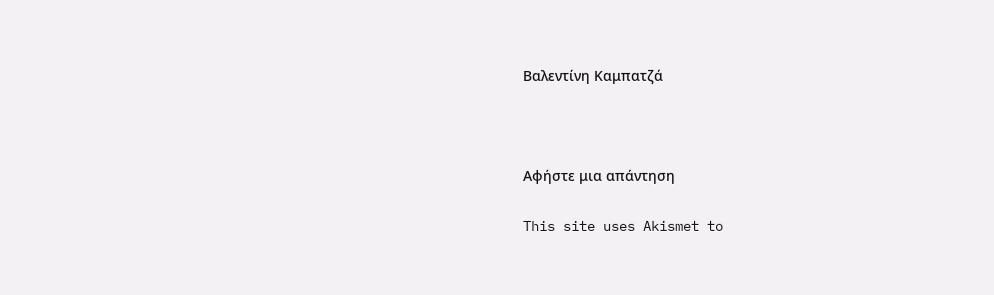Βαλεντίνη Καμπατζά



Αφήστε μια απάντηση

This site uses Akismet to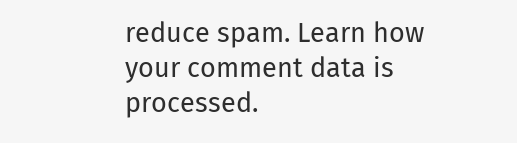reduce spam. Learn how your comment data is processed.